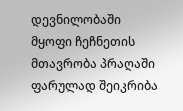დევნილობაში მყოფი ჩეჩნეთის მთავრობა პრაღაში ფარულად შეიკრიბა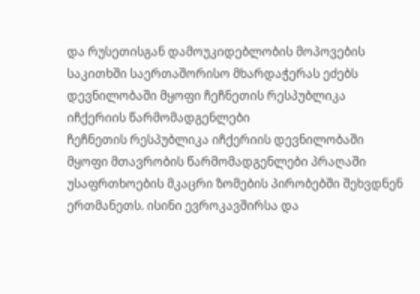და რუსეთისგან დამოუკიდებლობის მოპოვების საკითხში საერთაშორისო მხარდაჭერას ეძებს
დევნილობაში მყოფი ჩეჩნეთის რესპუბლიკა იჩქერიის წარმომადგენლები
ჩეჩნეთის რესპუბლიკა იჩქერიის დევნილობაში მყოფი მთავრობის წარმომადგენლები პრაღაში უსაფრთხოების მკაცრი ზომების პირობებში შეხვდნენ ერთმანეთს. ისინი ევროკავშირსა და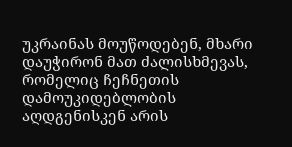უკრაინას მოუწოდებენ, მხარი დაუჭირონ მათ ძალისხმევას, რომელიც ჩეჩნეთის დამოუკიდებლობის აღდგენისკენ არის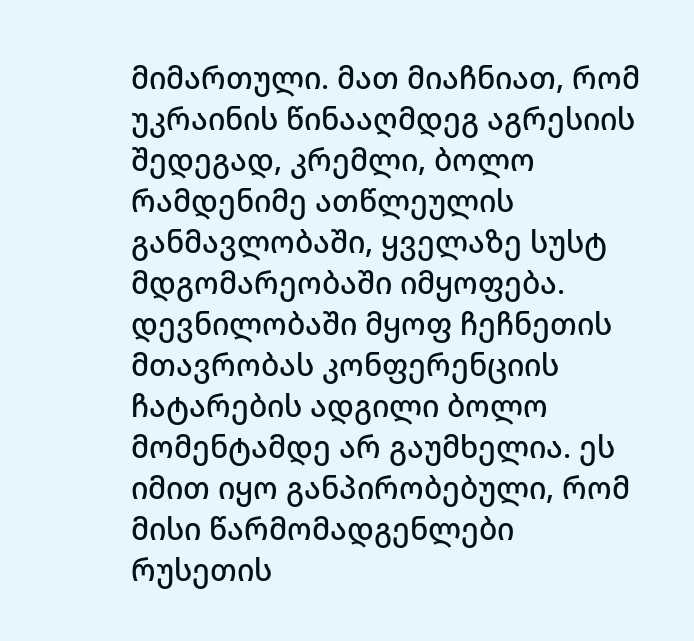მიმართული. მათ მიაჩნიათ, რომ უკრაინის წინააღმდეგ აგრესიის შედეგად, კრემლი, ბოლო რამდენიმე ათწლეულის განმავლობაში, ყველაზე სუსტ მდგომარეობაში იმყოფება.
დევნილობაში მყოფ ჩეჩნეთის მთავრობას კონფერენციის ჩატარების ადგილი ბოლო მომენტამდე არ გაუმხელია. ეს იმით იყო განპირობებული, რომ მისი წარმომადგენლები რუსეთის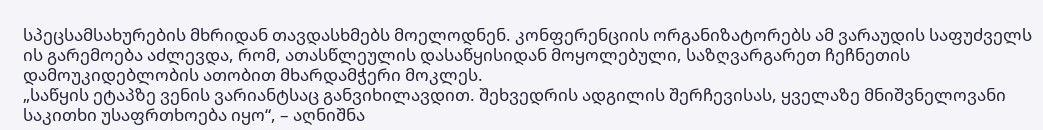სპეცსამსახურების მხრიდან თავდასხმებს მოელოდნენ. კონფერენციის ორგანიზატორებს ამ ვარაუდის საფუძველს ის გარემოება აძლევდა, რომ, ათასწლეულის დასაწყისიდან მოყოლებული, საზღვარგარეთ ჩეჩნეთის დამოუკიდებლობის ათობით მხარდამჭერი მოკლეს.
„საწყის ეტაპზე ვენის ვარიანტსაც განვიხილავდით. შეხვედრის ადგილის შერჩევისას, ყველაზე მნიშვნელოვანი საკითხი უსაფრთხოება იყო“, – აღნიშნა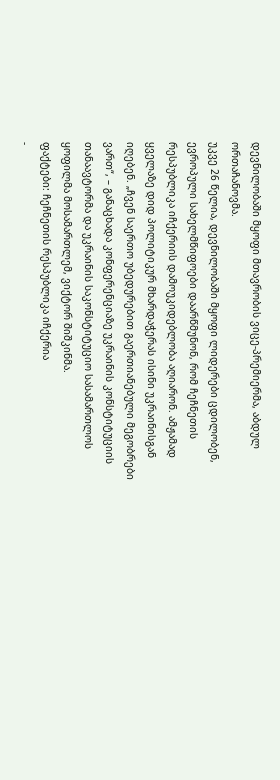დევნილობაში მყოფი მთავრობის ვიცე-პრემიერმა, აბდულ ორთაჩანოვმა.
უკვე 26 წელია, დევნილობაში მყოფი ლიდერები ცდილობენ, ევროპული სახელმწიფოები დაარწმუნონ, რომ ჩეჩნეთის რესპუბლიკა იჩქერიის დამოუკიდებლობა აღიარონ. ამჟამად ყველაზე დიდ პოლიტიკურ მხარდაჭერას ისინი უკრაინისგან იღებენ. „ჩვენ საერთო უბედურებით გაერთიანებული მეგობრები ვართ“, – განაცხადა კონფერენციაზე უკრაინის კონსტიტუციის თანაავტორმა და უკრაინის საკონსტიტუციო სასამართლოს ყოფილმა მოსამართლემ, ვიქტორ შიშკინმა.
ფაქტები: ჩეჩნეთის რესპუბლიკა იჩქერია
-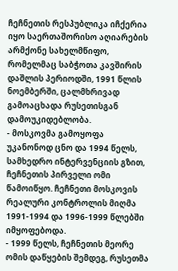ჩეჩნეთის რესპუბლიკა იჩქერია იყო საერთაშორისო აღიარების არმქონე სახელმწიფო, რომელმაც საბჭოთა კავშირის დაშლის პერიოდში, 1991 წლის ნოემბერში, ცალმხრივად გამოაცხადა რუსეთისგან დამოუკიდებლობა.
- მოსკოვმა გამოყოფა უკანონოდ ცნო და 1994 წელს, სამხედრო ინტერვენციის გზით, ჩეჩნეთის პირველი ომი წამოიწყო. ჩეჩნეთი მოსკოვის რეალური კონტროლის მიღმა 1991-1994 და 1996-1999 წლებში იმყოფებოდა.
- 1999 წელს, ჩეჩნეთის მეორე ომის დაწყების შემდეგ, რუსეთმა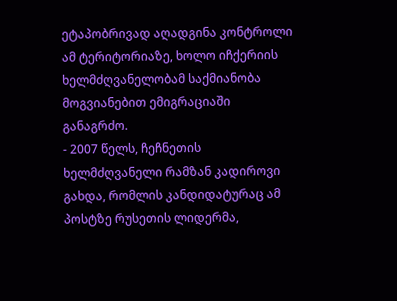ეტაპობრივად აღადგინა კონტროლი ამ ტერიტორიაზე, ხოლო იჩქერიის ხელმძღვანელობამ საქმიანობა მოგვიანებით ემიგრაციაში განაგრძო.
- 2007 წელს, ჩეჩნეთის ხელმძღვანელი რამზან კადიროვი გახდა, რომლის კანდიდატურაც ამ პოსტზე რუსეთის ლიდერმა,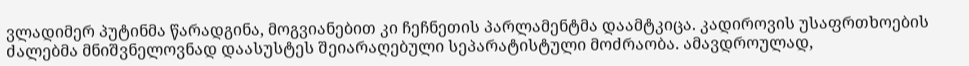ვლადიმერ პუტინმა წარადგინა, მოგვიანებით კი ჩეჩნეთის პარლამენტმა დაამტკიცა. კადიროვის უსაფრთხოების ძალებმა მნიშვნელოვნად დაასუსტეს შეიარაღებული სეპარატისტული მოძრაობა. ამავდროულად,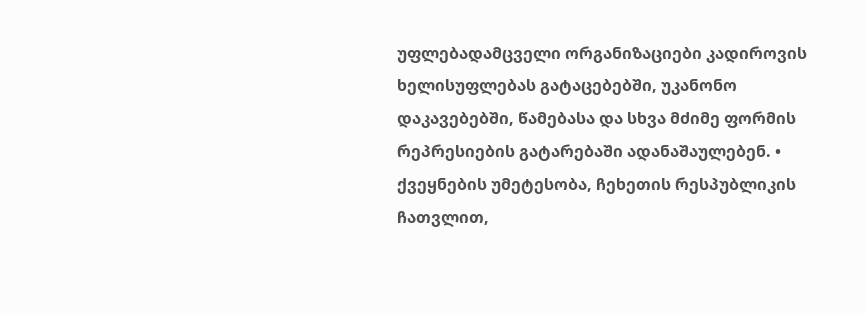უფლებადამცველი ორგანიზაციები კადიროვის ხელისუფლებას გატაცებებში, უკანონო დაკავებებში, წამებასა და სხვა მძიმე ფორმის რეპრესიების გატარებაში ადანაშაულებენ. • ქვეყნების უმეტესობა, ჩეხეთის რესპუბლიკის ჩათვლით,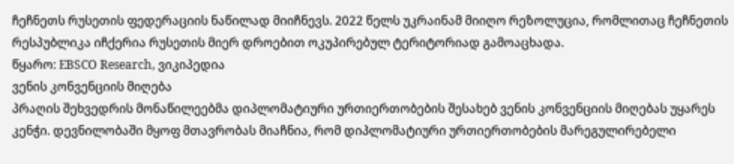ჩეჩნეთს რუსეთის ფედერაციის ნაწილად მიიჩნევს. 2022 წელს უკრაინამ მიიღო რეზოლუცია, რომლითაც ჩეჩნეთის რესპუბლიკა იჩქერია რუსეთის მიერ დროებით ოკუპირებულ ტერიტორიად გამოაცხადა.
წყარო: EBSCO Research, ვიკიპედია
ვენის კონვენციის მიღება
პრაღის შეხვედრის მონაწილეებმა დიპლომატიური ურთიერთობების შესახებ ვენის კონვენციის მიღებას უყარეს კენჭი. დევნილობაში მყოფ მთავრობას მიაჩნია, რომ დიპლომატიური ურთიერთობების მარეგულირებელი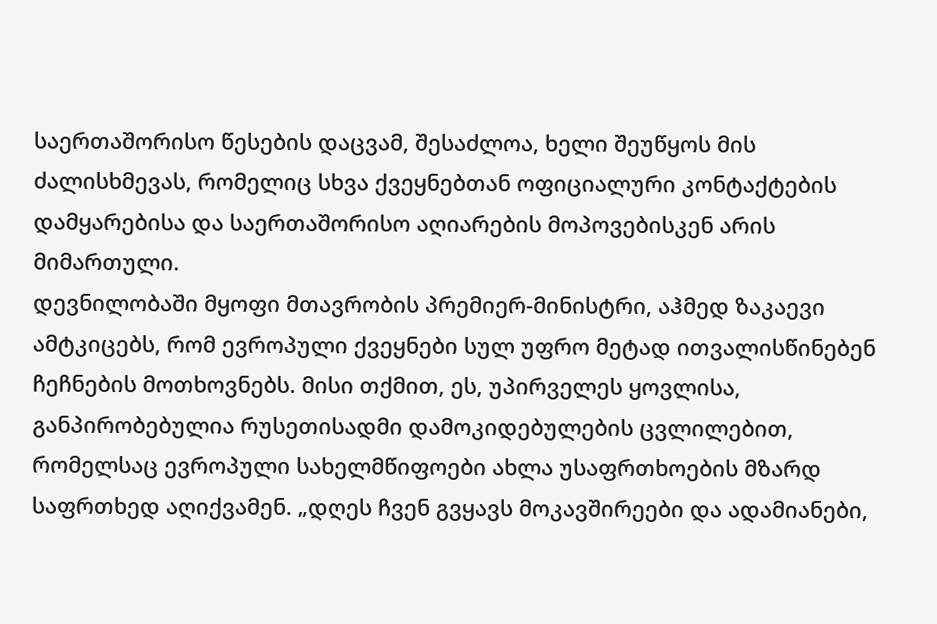საერთაშორისო წესების დაცვამ, შესაძლოა, ხელი შეუწყოს მის ძალისხმევას, რომელიც სხვა ქვეყნებთან ოფიციალური კონტაქტების დამყარებისა და საერთაშორისო აღიარების მოპოვებისკენ არის მიმართული.
დევნილობაში მყოფი მთავრობის პრემიერ-მინისტრი, აჰმედ ზაკაევი ამტკიცებს, რომ ევროპული ქვეყნები სულ უფრო მეტად ითვალისწინებენ ჩეჩნების მოთხოვნებს. მისი თქმით, ეს, უპირველეს ყოვლისა, განპირობებულია რუსეთისადმი დამოკიდებულების ცვლილებით, რომელსაც ევროპული სახელმწიფოები ახლა უსაფრთხოების მზარდ საფრთხედ აღიქვამენ. „დღეს ჩვენ გვყავს მოკავშირეები და ადამიანები,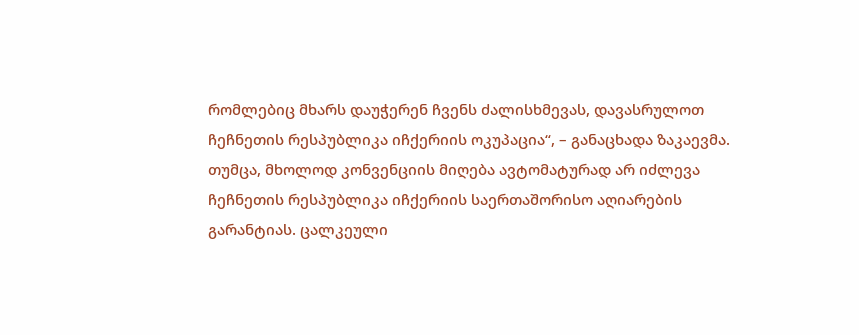რომლებიც მხარს დაუჭერენ ჩვენს ძალისხმევას, დავასრულოთ ჩეჩნეთის რესპუბლიკა იჩქერიის ოკუპაცია“, – განაცხადა ზაკაევმა.
თუმცა, მხოლოდ კონვენციის მიღება ავტომატურად არ იძლევა ჩეჩნეთის რესპუბლიკა იჩქერიის საერთაშორისო აღიარების გარანტიას. ცალკეული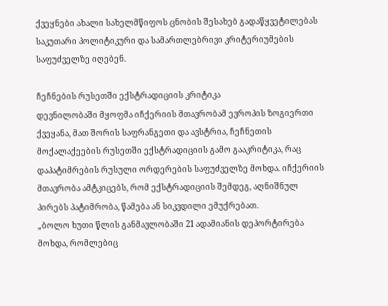ქვეყნები ახალი სახელმწიფოს ცნობის შესახებ გადაწყვეტილებას საკუთარი პოლიტიკური და სამართლებრივი კრიტერიუმების საფუძველზე იღებენ.

ჩეჩნების რუსეთში ექსტრადიციის კრიტიკა
დევნილობაში მყოფმა იჩქერიის მთავრობამ ევროპის ზოგიერთი ქვეყანა, მათ შორის საფრანგეთი და ავსტრია, ჩეჩნეთის მოქალაქეების რუსეთში ექსტრადიციის გამო გააკრიტიკა, რაც დაპატიმრების რუსული ორდერების საფუძველზე მოხდა. იჩქერიის მთავრობა ამტკიცებს, რომ ექსტრადიციის შემდეგ, აღნიშნულ პირებს პატიმრობა, წამება ან სიკვდილი ემუქრებათ.
„ბოლო ხუთი წლის განმავლობაში 21 ადამიანის დეპორტირება მოხდა, რომლებიც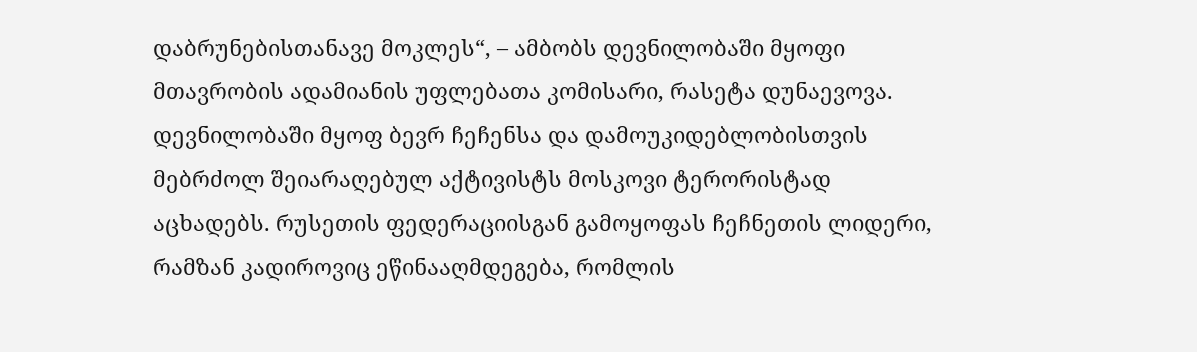დაბრუნებისთანავე მოკლეს“, – ამბობს დევნილობაში მყოფი მთავრობის ადამიანის უფლებათა კომისარი, რასეტა დუნაევოვა.
დევნილობაში მყოფ ბევრ ჩეჩენსა და დამოუკიდებლობისთვის მებრძოლ შეიარაღებულ აქტივისტს მოსკოვი ტერორისტად აცხადებს. რუსეთის ფედერაციისგან გამოყოფას ჩეჩნეთის ლიდერი, რამზან კადიროვიც ეწინააღმდეგება, რომლის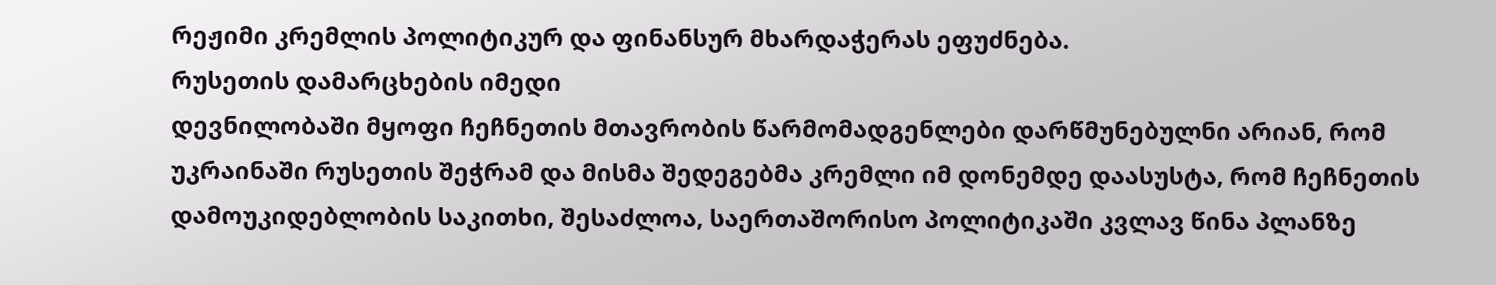რეჟიმი კრემლის პოლიტიკურ და ფინანსურ მხარდაჭერას ეფუძნება.
რუსეთის დამარცხების იმედი
დევნილობაში მყოფი ჩეჩნეთის მთავრობის წარმომადგენლები დარწმუნებულნი არიან, რომ უკრაინაში რუსეთის შეჭრამ და მისმა შედეგებმა კრემლი იმ დონემდე დაასუსტა, რომ ჩეჩნეთის დამოუკიდებლობის საკითხი, შესაძლოა, საერთაშორისო პოლიტიკაში კვლავ წინა პლანზე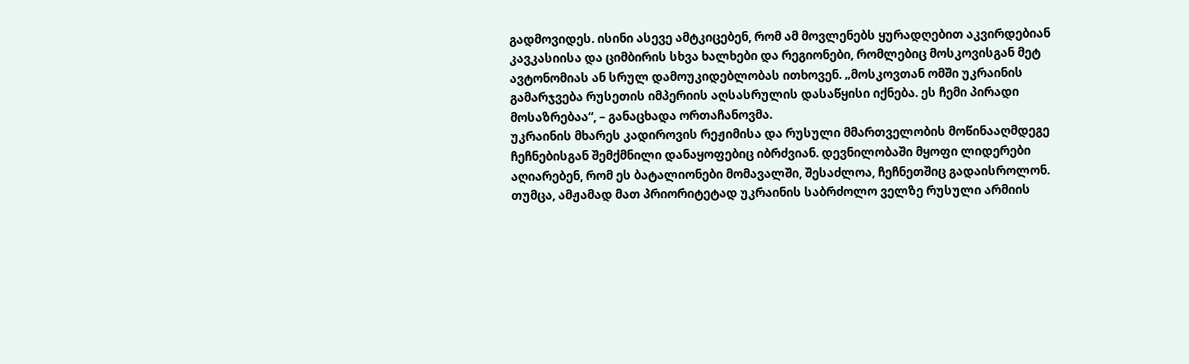გადმოვიდეს. ისინი ასევე ამტკიცებენ, რომ ამ მოვლენებს ყურადღებით აკვირდებიან კავკასიისა და ციმბირის სხვა ხალხები და რეგიონები, რომლებიც მოსკოვისგან მეტ ავტონომიას ან სრულ დამოუკიდებლობას ითხოვენ. „მოსკოვთან ომში უკრაინის გამარჯვება რუსეთის იმპერიის აღსასრულის დასაწყისი იქნება. ეს ჩემი პირადი მოსაზრებაა“, – განაცხადა ორთაჩანოვმა.
უკრაინის მხარეს კადიროვის რეჟიმისა და რუსული მმართველობის მოწინააღმდეგე ჩეჩნებისგან შემქმნილი დანაყოფებიც იბრძვიან. დევნილობაში მყოფი ლიდერები აღიარებენ, რომ ეს ბატალიონები მომავალში, შესაძლოა, ჩეჩნეთშიც გადაისროლონ.
თუმცა, ამჟამად მათ პრიორიტეტად უკრაინის საბრძოლო ველზე რუსული არმიის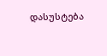დასუსტება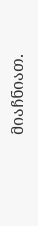მიაჩნიათ.